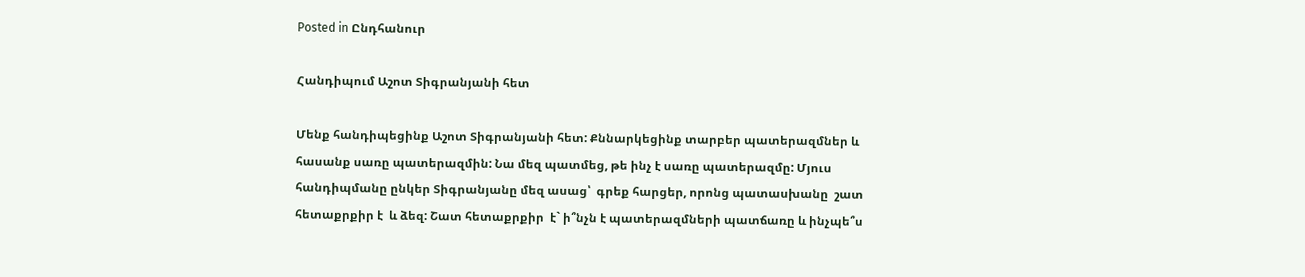Posted in Ընդհանուր

Հանդիպում Աշոտ Տիգրանյանի հետ

Մենք հանդիպեցինք Աշոտ Տիգրանյանի հետ: Քննարկեցինք տարբեր պատերազմներ և հասանք սառը պատերազմին: Նա մեզ պատմեց, թե ինչ է սառը պատերազմը: Մյուս հանդիպմանը ընկեր Տիգրանյանը մեզ ասաց՝  գրեք հարցեր, որոնց պատասխանը  շատ հետաքրքիր է  և ձեզ: Շատ հետաքրքիր  է` ի՞նչն է պատերազմների պատճառը և ինչպե՞ս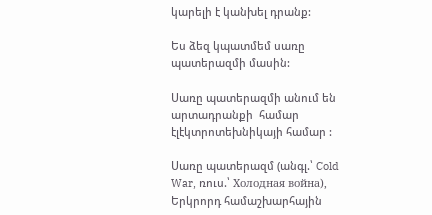կարելի է կանխել դրանք:

Ես ձեզ կպատմեմ սառը պատերազմի մասին:

Սառը պատերազմի անում են արտադրանքի  համար էլէկտրոտեխնիկայի համար :

Սառը պատերազմ (անգլ.՝ Cold War, ռուս.՝ Холодная война), Երկրորդ համաշխարհային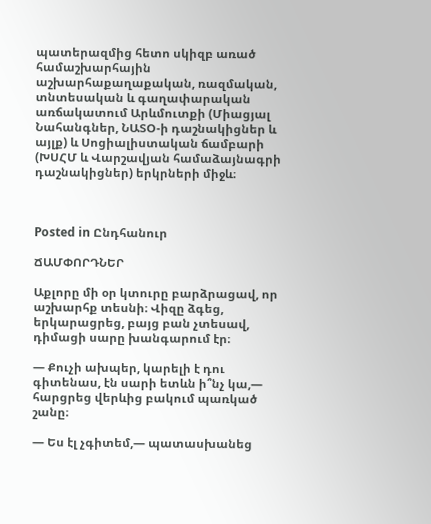պատերազմից հետո սկիզբ առած համաշխարհային աշխարհաքաղաքական, ռազմական, տնտեսական և գաղափարական առճակատում Արևմուտքի (Միացյալ Նահանգներ, ՆԱՏՕ-ի դաշնակիցներ և այլք) և Սոցիալիստական ճամբարի (ԽՍՀՄ և Վարշավյան համաձայնագրի դաշնակիցներ) երկրների միջև։



Posted in Ընդհանուր

ՃԱՄՓՈՐԴՆԵՐ

Աքլորը մի օր կտուրը բարձրացավ, որ աշխարհք տեսնի։ Վիզը ձգեց, երկարացրեց, բայց բան չտեսավ, դիմացի սարը խանգարում էր։

— Քուչի ախպեր, կարելի է դու գիտենաս, էն սարի ետևն ի՞նչ կա,— հարցրեց վերևից բակում պառկած շանը։

— Ես էլ չգիտեմ,— պատասխանեց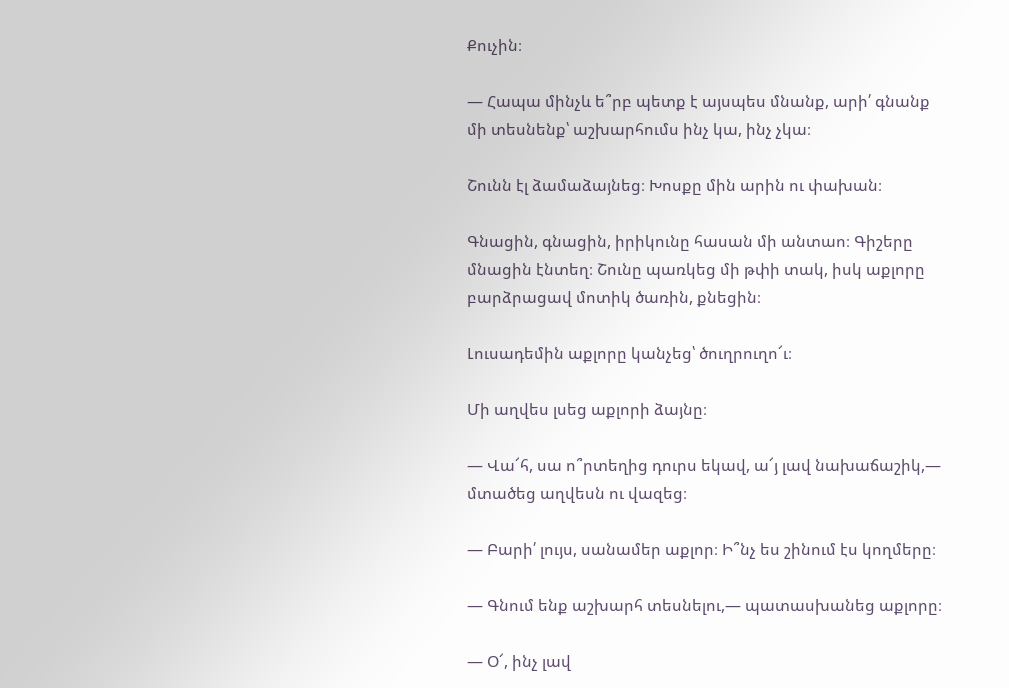Քուչին։

— Հապա մինչև ե՞րբ պետք է այսպես մնանք, արի՛ գնանք մի տեսնենք՝ աշխարհումս ինչ կա, ինչ չկա։

Շունն էլ ձամաձայնեց։ Խոսքը մին արին ու փախան։

Գնացին, գնացին, իրիկունը հասան մի անտաո։ Գիշերը մնացին էնտեղ։ Շունը պառկեց մի թփի տակ, իսկ աքլորը բարձրացավ մոտիկ ծառին, քնեցին։

Լուսադեմին աքլորը կանչեց՝ ծուղրուղո՜ւ։

Մի աղվես լսեց աքլորի ձայնը։

— Վա՜հ, սա ո՞րտեղից դուրս եկավ, ա՜յ լավ նախաճաշիկ,— մտածեց աղվեսն ու վազեց։

— Բարի՛ լույս, սանամեր աքլոր։ Ի՞նչ ես շինում էս կողմերը։

— Գնում ենք աշխարհ տեսնելու,— պատասխանեց աքլորը։

— Օ՜, ինչ լավ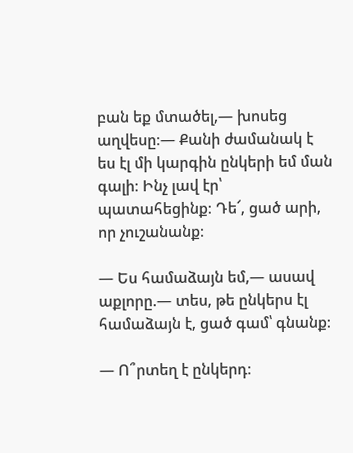բան եք մտածել,— խոսեց աղվեսը։— Քանի ժամանակ է ես էլ մի կարգին ընկերի եմ ման գալի։ Ինչ լավ էր՝ պատահեցինք։ Դե՜, ցած արի, որ չուշանանք։

— Ես համաձայն եմ,— ասավ աքլորը.— տես, թե ընկերս էլ համաձայն է, ցած գամ՝ գնանք։

— Ո՞րտեղ է ընկերդ։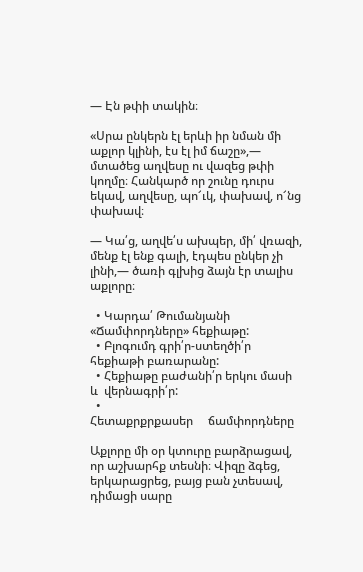— Էն թփի տակին։

«Սրա ընկերն էլ երևի իր նման մի աքլոր կլինի, էս էլ իմ ճաշը»,— մտածեց աղվեսը ու վազեց թփի կողմը։ Հանկարծ որ շունը դուրս եկավ, աղվեսը, պո՜ւկ, փախավ, ո՜նց փախավ։

— Կա՛ց, աղվե՛ս ախպեր, մի՛ վռազի, մենք էլ ենք գալի, էդպես ընկեր չի լինի,— ծառի գլխից ձայն էր տալիս աքլորը։

  • Կարդա՛ Թումանյանի «Ճամփորդները» հեքիաթը:
  • Բլոգումդ գրի՛ր-ստեղծի՛ր հեքիաթի բառարանը:
  • Հեքիաթը բաժանի՛ր երկու մասի և  վերնագրի՛ր:
  •                                               Հետաքրքրքասեր     ճամփորդները

Աքլորը մի օր կտուրը բարձրացավ, որ աշխարհք տեսնի։ Վիզը ձգեց, երկարացրեց, բայց բան չտեսավ, դիմացի սարը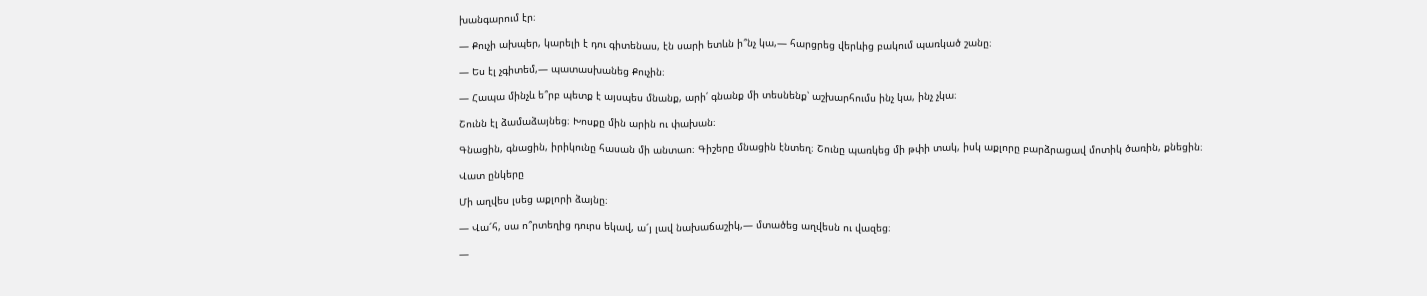խանգարում էր։

— Քուչի ախպեր, կարելի է դու գիտենաս, էն սարի ետևն ի՞նչ կա,— հարցրեց վերևից բակում պառկած շանը։

— Ես էլ չգիտեմ,— պատասխանեց Քուչին։

— Հապա մինչև ե՞րբ պետք է այսպես մնանք, արի՛ գնանք մի տեսնենք՝ աշխարհումս ինչ կա, ինչ չկա։

Շունն էլ ձամաձայնեց։ Խոսքը մին արին ու փախան։

Գնացին, գնացին, իրիկունը հասան մի անտաո։ Գիշերը մնացին էնտեղ։ Շունը պառկեց մի թփի տակ, իսկ աքլորը բարձրացավ մոտիկ ծառին, քնեցին։

Վատ ընկերը

Մի աղվես լսեց աքլորի ձայնը։

— Վա՜հ, սա ո՞րտեղից դուրս եկավ, ա՜յ լավ նախաճաշիկ,— մտածեց աղվեսն ու վազեց։

—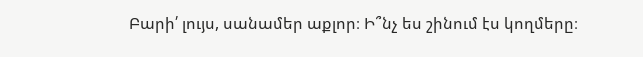Բարի՛ լույս, սանամեր աքլոր։ Ի՞նչ ես շինում էս կողմերը։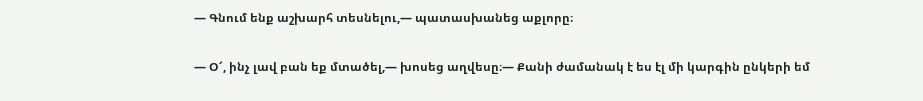— Գնում ենք աշխարհ տեսնելու,— պատասխանեց աքլորը։

— Օ՜, ինչ լավ բան եք մտածել,— խոսեց աղվեսը։— Քանի ժամանակ է ես էլ մի կարգին ընկերի եմ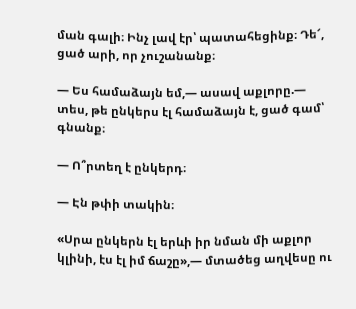ման գալի։ Ինչ լավ էր՝ պատահեցինք։ Դե՜, ցած արի, որ չուշանանք։

— Ես համաձայն եմ,— ասավ աքլորը.— տես, թե ընկերս էլ համաձայն է, ցած գամ՝ գնանք։

— Ո՞րտեղ է ընկերդ։

— Էն թփի տակին։

«Սրա ընկերն էլ երևի իր նման մի աքլոր կլինի, էս էլ իմ ճաշը»,— մտածեց աղվեսը ու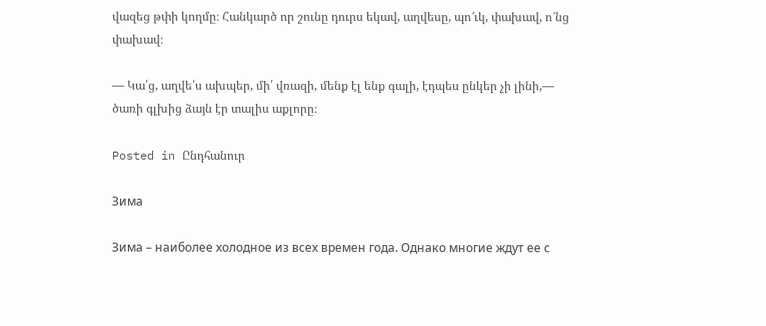վազեց թփի կողմը։ Հանկարծ որ շունը դուրս եկավ, աղվեսը, պո՜ւկ, փախավ, ո՜նց փախավ։

— Կա՛ց, աղվե՛ս ախպեր, մի՛ վռազի, մենք էլ ենք գալի, էդպես ընկեր չի լինի,— ծառի գլխից ձայն էր տալիս աքլորը։

Posted in Ընդհանուր

Зима

Зима – наиболее холодное из всех времен года. Однако многие ждут ее с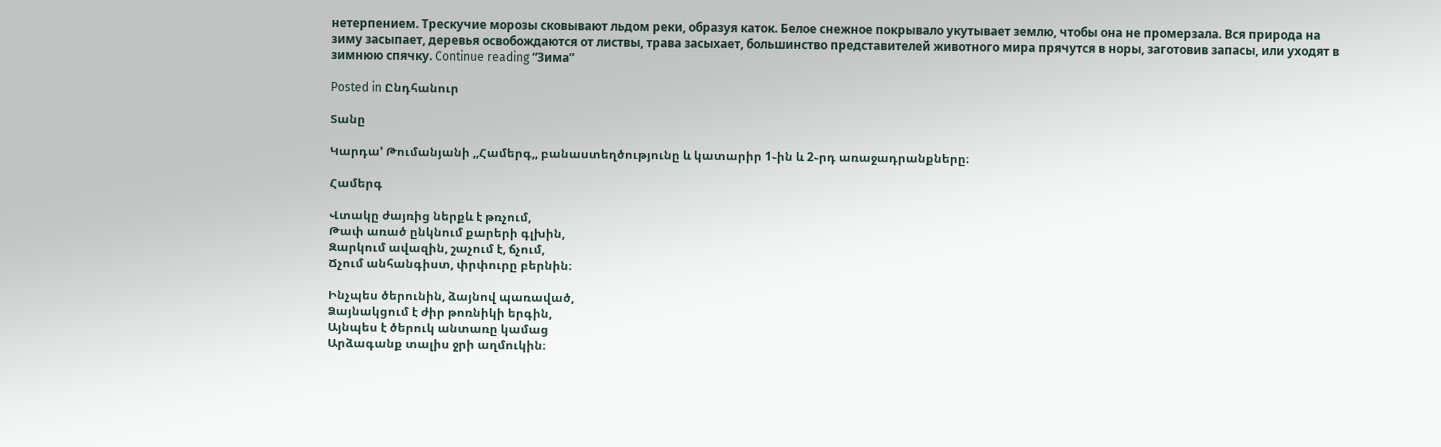нетерпением. Трескучие морозы сковывают льдом реки, образуя каток. Белое снежное покрывало укутывает землю, чтобы она не промерзала. Вся природа на зиму засыпает, деревья освобождаются от листвы, трава засыхает, большинство представителей животного мира прячутся в норы, заготовив запасы, или уходят в зимнюю спячку. Continue reading “Зима”

Posted in Ընդհանուր

Տանը

Կարդա’ Թումանյանի ,,Համերգ,, բանաստեղծությունը և կատարիր 1֊ին և 2֊րդ առաջադրանքները։

Համերգ

Վտակը ժայռից ներքև է թռչում,
Թափ առած ընկնում քարերի գլխին,
Զարկում ավազին, շաչում է, ճչում,
Ճչում անհանգիստ, փրփուրը բերնին։

Ինչպես ծերունին, ձայնով պառաված,
Ձայնակցում է ժիր թոռնիկի երգին,
Այնպես է ծերուկ անտառը կամաց
Արձագանք տալիս ջրի աղմուկին։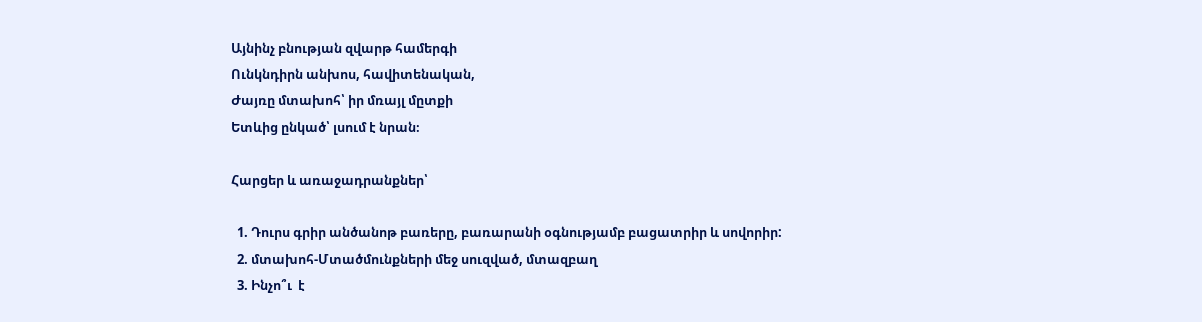Այնինչ բնության զվարթ համերգի
Ունկնդիրն անխոս, հավիտենական,
Ժայռը մտախոհ՝ իր մռայլ մըտքի
Ետևից ընկած՝ լսում է նրան։

Հարցեր և առաջադրանքներ՝

  1. Դուրս գրիր անծանոթ բառերը, բառարանի օգնությամբ բացատրիր և սովորիր:
  2. մտախոհ-Մտածմունքների մեջ սուզված, մտազբաղ
  3. Ինչո՞ւ  է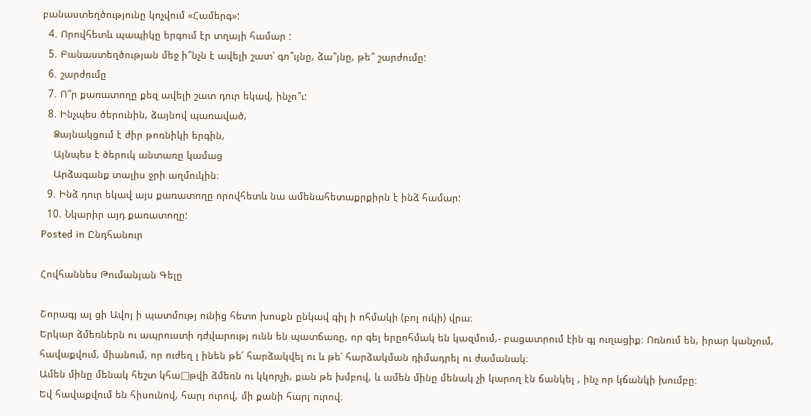բանաստեղծությունը կոչվում «Համերգ»:
  4. Որովհետև պապիկը երգում էր տղայի համար :
  5. Բանաստեղծության մեջ ի՞նչն է ավելի շատ՝ գո՞ւյնը, ձա՞յնը, թե՞ շարժումը:
  6. շարժումը
  7. Ո՞ր քառատողը քեզ ավելի շատ դուր եկավ, ինչո՞ւ:
  8. Ինչպես ծերունին, ձայնով պառաված,
    Ձայնակցում է ժիր թոռնիկի երգին,
    Այնպես է ծերուկ անտառը կամաց
    Արձագանք տալիս ջրի աղմուկին։
  9. Ինձ դուր եկավ այս քառատողը որովհետև նա ամենահետաքրքիրն է ինձ համար:
  10. Նկարիր այդ քառատողը:
Posted in Ընդհանուր

Հովհաննես Թումանյան Գելը

Շորագյ ալ ցի Ավոյ ի պատմությ ունից հետո խոսքն ընկավ գիլ ի ոհմակի (բոլ ուկի) վրա։
Երկար ձմեռներն ու ապրուստի դժվարությ ունն են պատճառը, որ գել երըոհմակ են կազմում,- բացատրում էին գյ ուղացիք։ Ոռնում են, իրար կանչում, հավաքվում, միանում, որ ուժեղ լ ինեն թե՛ հարձակվել ու և թե՛ հարձակման դիմադրել ու ժամանակ։
Ամեն մինը մենակ հեշտ կհա□թվի ձմեռն ու կկորչի, քան թե խմբով, և ամեն մինը մենակ չի կարող էն ճանկել , ինչ որ կճանկի խումբը։
Եվ հավաքվում են հիսունով, հարյ ուրով, մի քանի հարյ ուրով։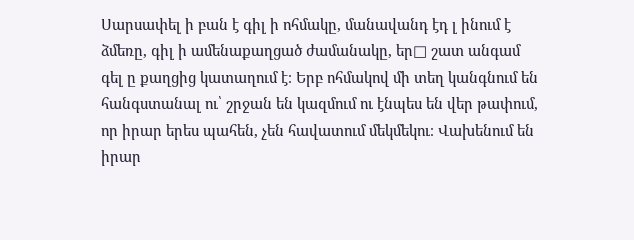Սարսափել ի բան է գիլ ի ոհմակը, մանավանդ էդ լ ինում է ձմեռը, գիլ ի ամենաքաղցած ժամանակը, եր□ շատ անգամ գել ը քաղցից կատաղում է։ Երբ ոհմակով մի տեղ կանգնում են հանգստանալ ու՝ շրջան են կազմում ու էնպես են վեր թափում, որ իրար երես պահեն, չեն հավատում մեկմեկու։ Վախենում են իրար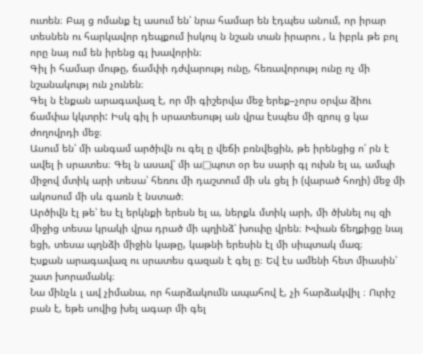ուտեն։ Բայ ց ոմանք էլ ասում են՝ նրա համար են էդպես անում, որ իրար տեսնեն ու հարկավոր դեպքում իսկույ ն նշան տան իրարու , և իբրև թե բոլ որը նայ ում են իրենց գլ խավորին։
Գիլ ի համար մութը, ճամփի դժվարությ ունը, հեռավորությ ունը ոչ մի նշանակությ ուն չունեն։
Գել ն էնքան արագավազ է, որ մի գիշերվա մեջ երեք–չորս օրվա ձիու ճամփա կկտրի: Իսկ գիլ ի սրատեսությ ան վրա էսպես մի զրույ ց կա ժողովրդի մեջ։
Ասում են՝ մի անգամ արծիվն ու գել ը վեճի բռնվեցին, թե իրենցից ո՛ րն է ավել ի սրատես։ Գել ն ասավ՝ մի ա□պոտ օր ես սարի գլ ուխն ել ա, ամպի միջով մտիկ արի տեսա՝ հեռու մի դաշտում մի սև ցել ի (վարած հողի) մեջ մի ակոսում մի սև գառն է նստած։
Արծիվն էլ թե՝ ես էլ երկնքի երեսն ել ա, ներքև մտիկ արի, մի ծխնել ույ զի միջից տեսա կրակի վրա դրած մի պղինձ՝ խուփը վրեն։ Խփան ճեղքիցը նայ եցի, տեսա պղնձի միջին կաթը, կաթնի երեսին էլ մի սիպտակ մազ։
Էսքան արագավազ ու սրատես գազան է գել ը։ Եվ էս ամենի հետ միասին՝ շատ խորամանկ։
Նա մինչև լ ավ չիմանա, որ հարձակումն ապահով է, չի հարձակվիլ ։ Ուրիշ բան է, եթե սովից խել ագար մի գել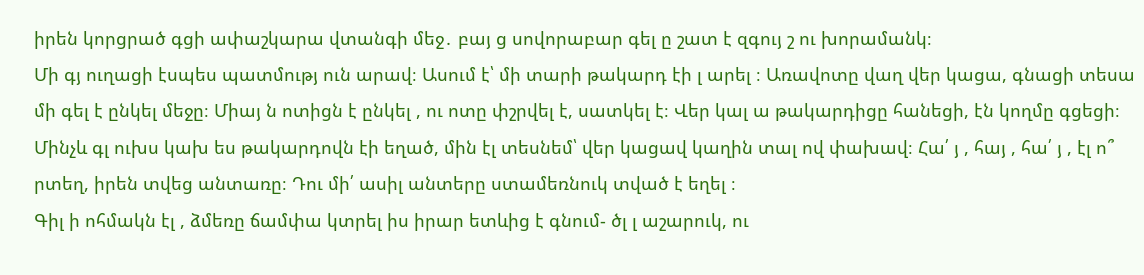իրեն կորցրած գցի ափաշկարա վտանգի մեջ․ բայ ց սովորաբար գել ը շատ է զգույ շ ու խորամանկ։
Մի գյ ուղացի էսպես պատմությ ուն արավ։ Ասում է՝ մի տարի թակարդ էի լ արել ։ Առավոտը վաղ վեր կացա, գնացի տեսա մի գել է ընկել մեջը։ Միայ ն ոտիցն է ընկել , ու ոտը փշրվել է, սատկել է։ Վեր կալ ա թակարդիցը հանեցի, էն կողմը գցեցի։ Մինչև գլ ուխս կախ ես թակարդովն էի եղած, մին էլ տեսնեմ՝ վեր կացավ կաղին տալ ով փախավ։ Հա՛ յ , հայ , հա՛ յ , էլ ո՞ րտեղ, իրեն տվեց անտառը։ Դու մի՛ ասիլ անտերը ստամեռնուկ տված է եղել ։
Գիլ ի ոհմակն էլ , ձմեռը ճամփա կտրել իս իրար ետևից է գնում- ծլ լ աշարուկ, ու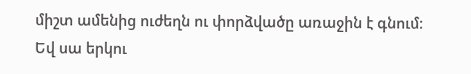միշտ ամենից ուժեղն ու փորձվածը առաջին է գնում։ Եվ սա երկու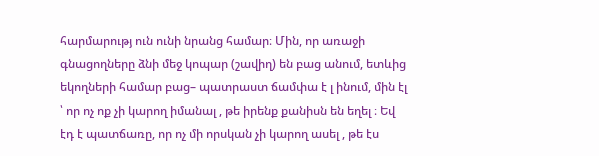հարմարությ ուն ունի նրանց համար։ Մին, որ առաջի գնացողները ձնի մեջ կոպար (շավիղ) են բաց անում, ետևից եկողների համար բաց– պատրաստ ճամփա է լ ինում, մին էլ ՝ որ ոչ ոք չի կարող իմանալ , թե իրենք քանիսն են եղել ։ Եվ էդ է պատճառը, որ ոչ մի որսկան չի կարող ասել , թե էս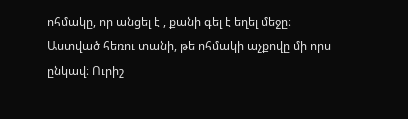ոհմակը, որ անցել է , քանի գել է եղել մեջը։
Աստված հեռու տանի, թե ոհմակի աչքովը մի որս ընկավ։ Ուրիշ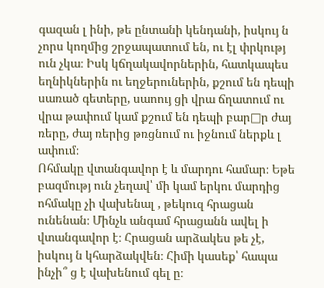գազան լ ինի, թե ընտանի կենդանի, իսկույ ն չորս կողմից շրջապատում են, ու էլ փրկությ ուն չկա։ Իսկ կճղակավորներին, հատկապես եղնիկներին ու եղջերուներին, քշում են դեպի սառած գետերը, սաոույ ցի վրա ճղատում ու վրա թափում կամ քշում են դեպի բար□ր ժայ ռերը, ժայ ռերից թռցնում ու իջնում ներքև լ ափում։
Ոհմակը վտանգավոր է և մարդու համար։ Եթե բազմությ ուն չեղավ՝ մի կամ երկու մարդից ոհմակը չի վախենալ , թեկուզ հրացան ունենան։ Մինչև անգամ հրացանն ավել ի վտանգավոր է։ Հրացան արձակես թե չէ, իսկույ ն կհարձակվեն։ Հիմի կասեք՝ հապա ինչի՞ ց է վախենում գել ը։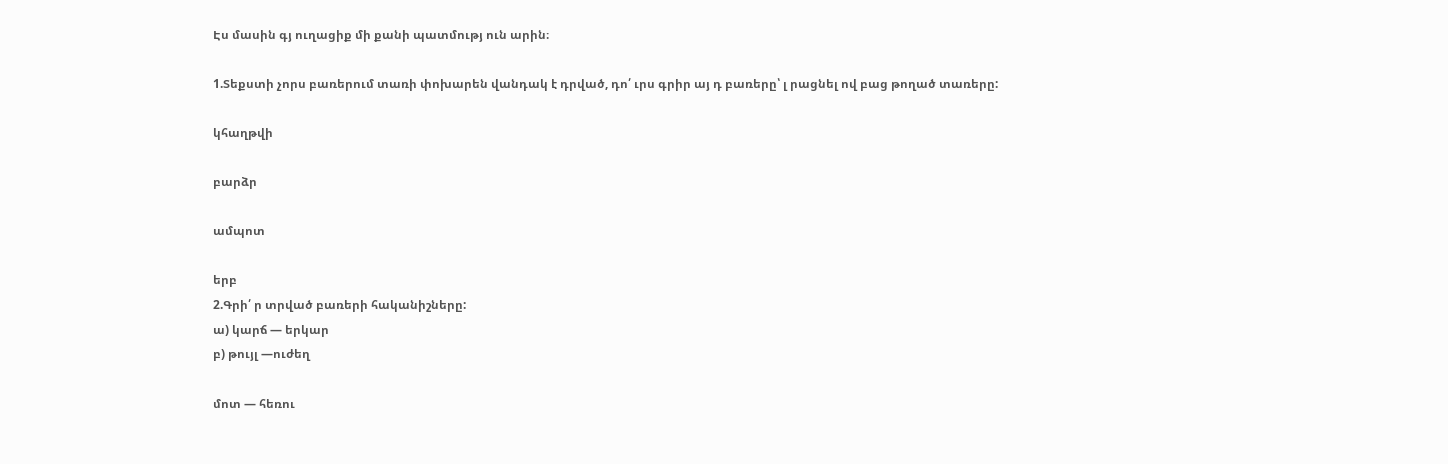Էս մասին գյ ուղացիք մի քանի պատմությ ուն արին։

1.Տեքստի չորս բառերում տառի փոխարեն վանդակ է դրված, դո՛ ւրս գրիր այ դ բառերը՝ լ րացնել ով բաց թողած տառերը:

կհաղթվի

բարձր

ամպոտ

երբ
2.Գրի՛ ր տրված բառերի հականիշները:
ա) կարճ — երկար
բ) թույլ —ուժեղ

մոտ — հեռու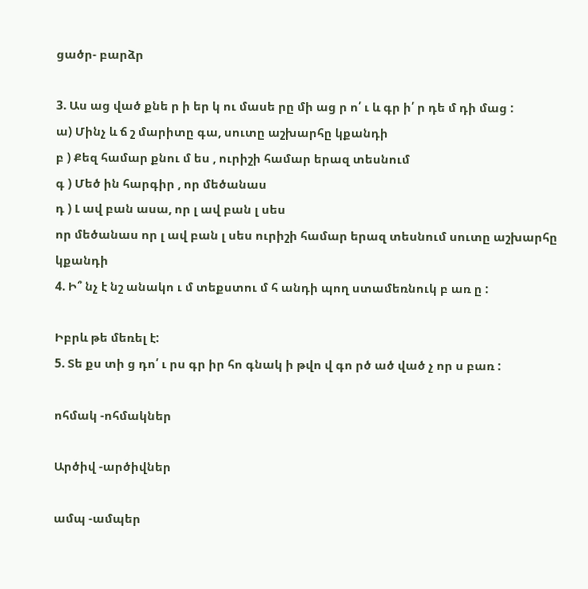ցածր- բարձր

3. Աս աց ված քնե ր ի եր կ ու մասե րը մի աց ր ո՛ ւ և գր ի՛ ր դե մ դի մաց :
ա) Մինչ և ճ շ մարիտը գա, սուտը աշխարհը կքանդի
բ ) Քեզ համար քնու մ ես , ուրիշի համար երազ տեսնում
գ ) Մեծ ին հարգիր , որ մեծանաս
դ ) Լ ավ բան ասա, որ լ ավ բան լ սես
որ մեծանաս որ լ ավ բան լ սես ուրիշի համար երազ տեսնում սուտը աշխարհը կքանդի
4. Ի՞ նչ է նշ անակո ւ մ տեքստու մ հ անդի պող ստամեռնուկ բ առ ը :

Իբրև թե մեռել է:
5. Տե քս տի ց դո՛ ւ րս գր իր հո գնակ ի թվո վ գո րծ ած ված չ որ ս բառ :

ոհմակ -ոհմակներ

Արծիվ -արծիվներ

ամպ -ամպեր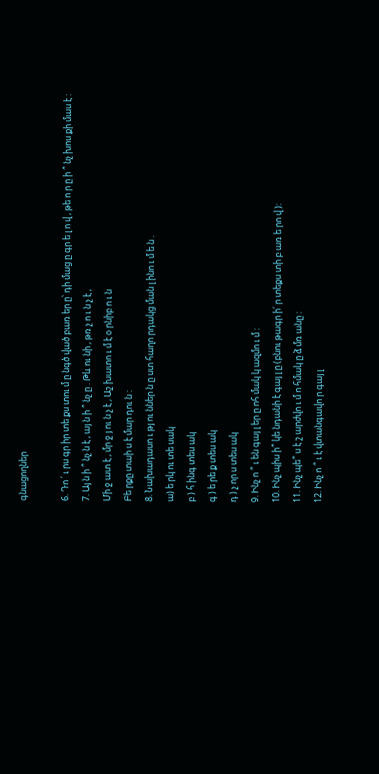գնացողներ

6. Դո ՛ ւ րս գր իր տե քս տու մ ը նգծ ված բառ եր ը՝ դի մաց ը գր ե լ ո վ , թե ո ր ը ի ՞ նչ խոս քի մաս է :
7. Այ ն ի ՞ նչ ն է , այ ն ի ՞ նչ ը . Թև ու նի , թռ չ ո ւ ն չ է ,
Մի ջ ատ է , մր ջ յ ու ն չ է , Աշ խատո ւ մ է օ րնիբ ո ւ ն
Բե րքը տաի ս է մար դու ն :
8. Նախադասո ւ թյ ու ններ ն ը ստ հաղո րդակց ման լ ինո ւ մ ե ն .
ա) ե րկ ու տե սակ
բ ) հ ինգ տես ակ
գ ) ե րե ք տես ակ
դ ) չ որ ս տես ակ
9. Ինչ ո ՞ ւ են գայ լ եր ը ոհ մակ կ ազմո ւ մ :
10. Ինչ պիս ի՞ կե նդանի է գայ լ ը (բնու թագր ի՛ ր տեքս տի բ առ ե րո վ ):
11. Ինչ պե՞ ս է շ արժվո ւ մ ո հմակ ը ձ մռ անը :
12. Ինչ ո ՞ ւ է վտանգավո ր գայ լ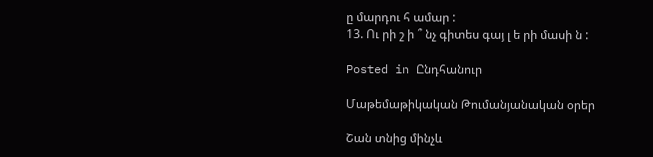ը մարդու հ ամար :
13. Ու րի շ ի ՞ նչ գիտես գայ լ ե րի մասի ն :

Posted in Ընդհանուր

Մաթեմաթիկական Թումանյանական օրեր

Շան տնից մինչև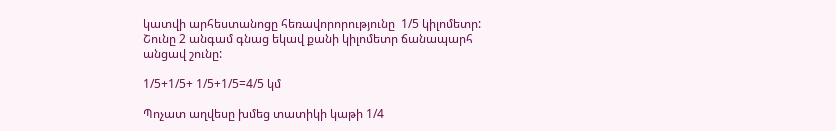կատվի արհեստանոցը հեռավորորությունը  1/5 կիլոմետր: Շունը 2 անգամ գնաց եկավ քանի կիլոմետր ճանապարհ անցավ շունը:

1/5+1/5+ 1/5+1/5=4/5 կմ

Պոչատ աղվեսը խմեց տատիկի կաթի 1/4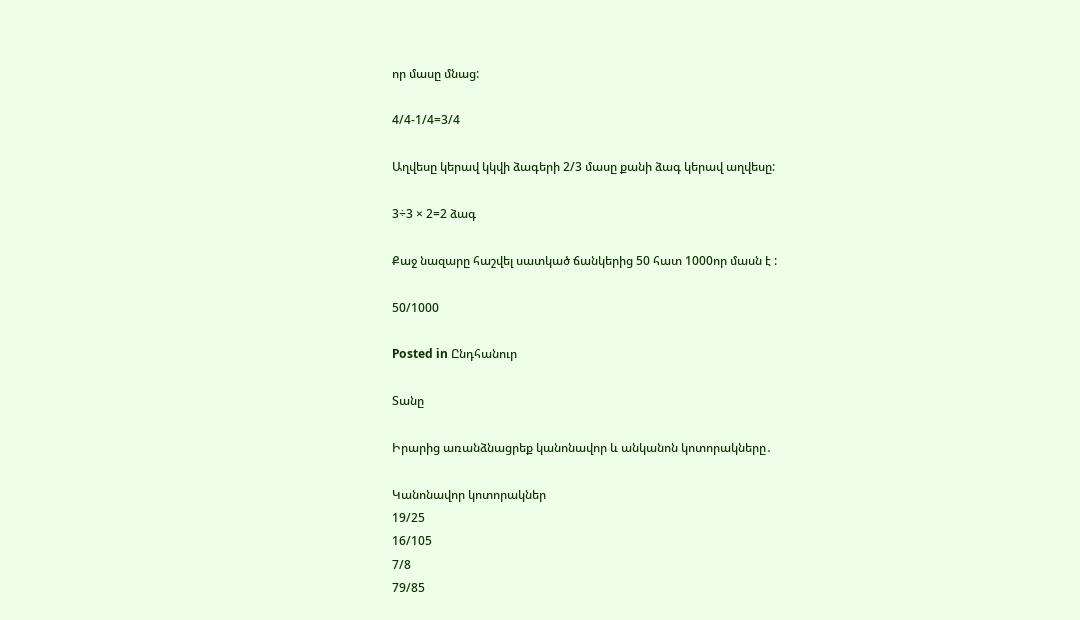որ մասը մնաց:

4/4-1/4=3/4

Աղվեսը կերավ կկվի ձագերի 2/3 մասը քանի ձագ կերավ աղվեսը:

3÷3 × 2=2 ձագ

Քաջ նազարը հաշվել սատկած ճանկերից 50 հատ 1000որ մասն է :

50/1000

Posted in Ընդհանուր

Տանը

Իրարից առանձնացրեք կանոնավոր և անկանոն կոտորակները․

Կանոնավոր կոտորակներ
19/25
16/105
7/8
79/85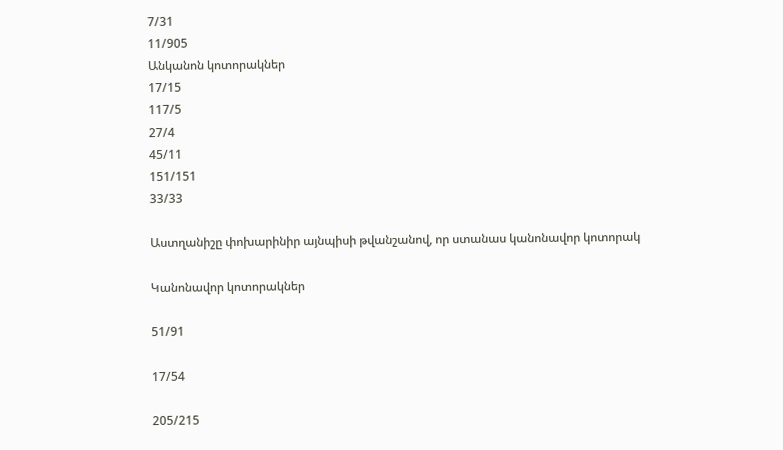7/31
11/905
Անկանոն կոտորակներ
17/15
117/5
27/4
45/11
151/151
33/33

Աստղանիշը փոխարինիր այնպիսի թվանշանով, որ ստանաս կանոնավոր կոտորակ

Կանոնավոր կոտորակներ

51/91

17/54

205/215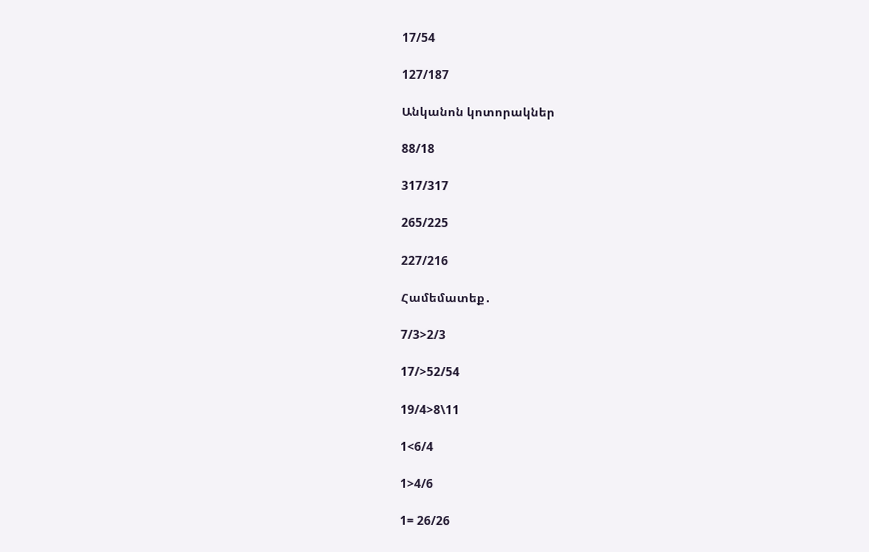17/54

127/187

Անկանոն կոտորակներ

88/18

317/317

265/225

227/216

Համեմատեք․

7/3>2/3

17/>52/54

19/4>8\11

1<6/4

1>4/6

1= 26/26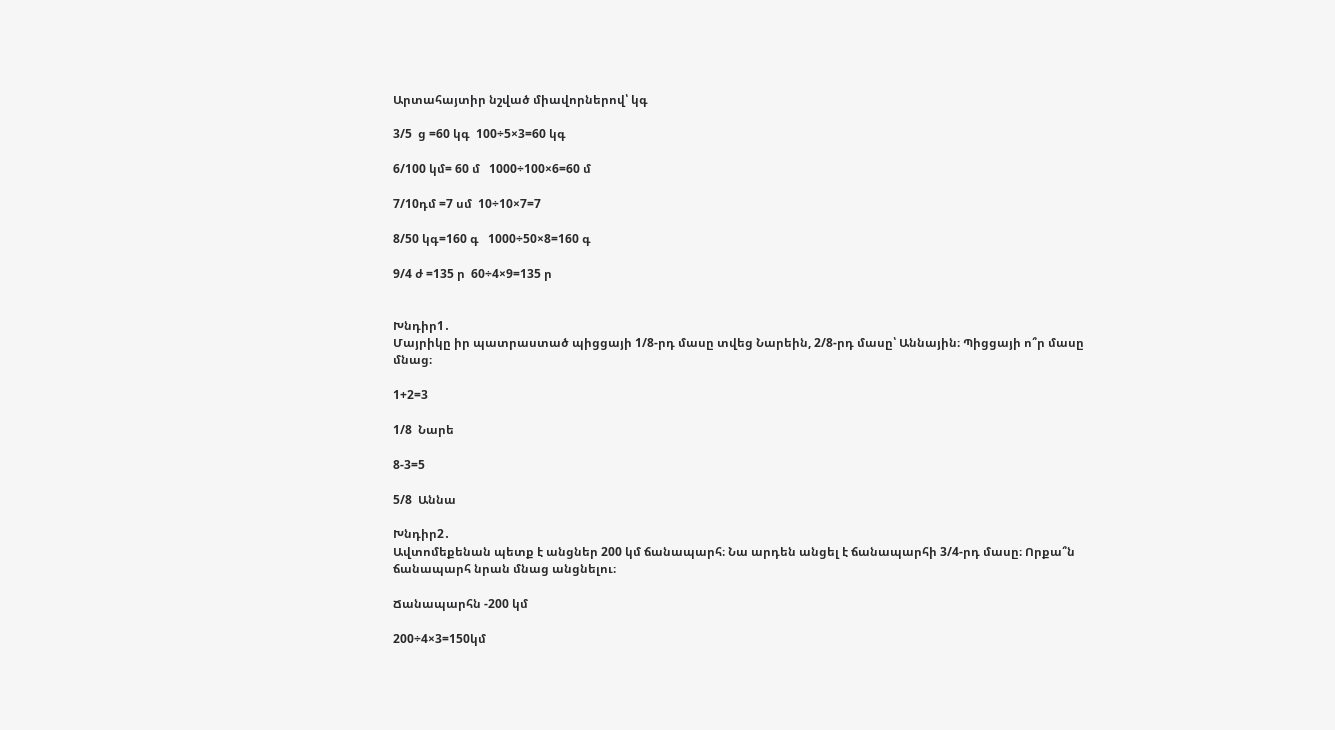Արտահայտիր նշված միավորներով՝ կգ

3/5  ց =60 կգ  100÷5×3=60 կգ

6/100 կմ= 60 մ   1000÷100×6=60 մ

7/10դմ =7 սմ  10÷10×7=7

8/50 կգ=160 գ   1000÷50×8=160 գ

9/4 ժ =135 ր  60÷4×9=135 ր


Խնդիր1․
Մայրիկը իր պատրաստած պիցցայի 1/8-րդ մասը տվեց Նարեին, 2/8-րդ մասը՝ Աննային։ Պիցցայի ո՞ր մասը մնաց։

1+2=3

1/8  Նարե

8-3=5

5/8  Աննա

Խնդիր2․
Ավտոմեքենան պետք է անցներ 200 կմ ճանապարհ։ Նա արդեն անցել է ճանապարհի 3/4-րդ մասը։ Որքա՞ն ճանապարհ նրան մնաց անցնելու։

Ճանապարհն -200 կմ

200÷4×3=150կմ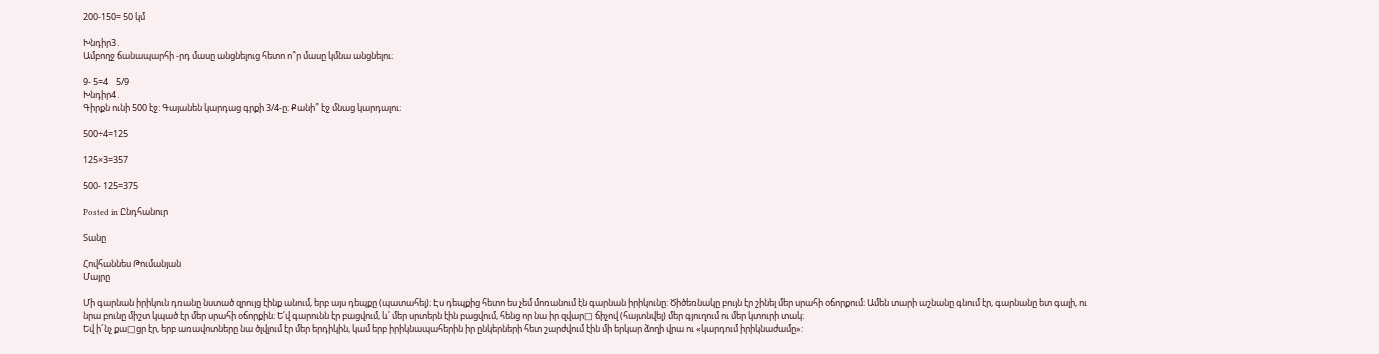200-150= 50 կմ

Խնդիր3․
Ամբողջ ճանապարհի -րդ մասը անցնելուց հետո ո՞ր մասը կմնա անցնելու։

9- 5=4    5/9
Խնդիր4․
Գիրքն ունի 500 էջ։ Գայանեն կարդաց գրքի 3/4-ը։ Քանի՞ էջ մնաց կարդալու։

500÷4=125

125×3=357

500- 125=375

Posted in Ընդհանուր

Տանը

Հովհաննես Թումանյան
Մայրը

Մի գարնան իրիկուն դռանը նստած զրույց էինք անում, երբ այս դեպքը (պատահել)։ Էս դեպքից հետո ես չեմ մոռանում էն գարնան իրիկունը: Ծիծեռնակը բույն էր շինել մեր սրահի օճորքում։ Ամեն տարի աշնանը գնում էր, գարնանը ետ գալի, ու նրա բունը միշտ կպած էր մեր սրահի օճորքին։ Ե՛վ գարունն էր բացվում, և՛ մեր սրտերն էին բացվում, հենց որ նա իր զվար□ ճիչով (հայտնվել) մեր գյուղում ու մեր կտուրի տակ։
Եվ ի՜նչ քա□ցր էր, երբ առավոտները նա ծլվլում էր մեր երդիկին, կամ երբ իրիկնապահերին իր ընկերների հետ շարժվում էին մի երկար ձողի վրա ու «կարդում իրիկնաժամը»: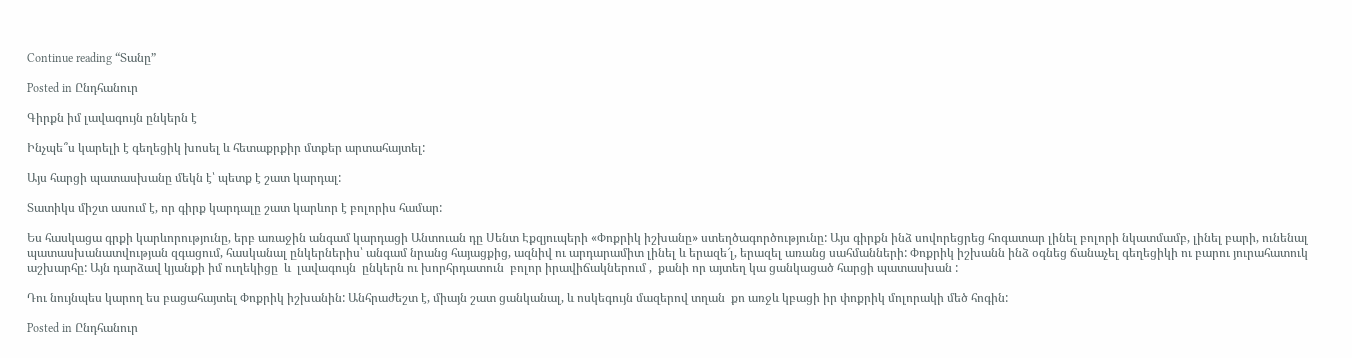Continue reading “Տանը”

Posted in Ընդհանուր

Գիրքն իմ լավագույն ընկերն է

Ինչպե՞ս կարելի է գեղեցիկ խոսել և հետաքրքիր մտքեր արտահայտել:

Այս հարցի պատասխանը մեկն է՝ պետք է շատ կարդալ:

Տատիկս միշտ ասում է, որ գիրք կարդալը շատ կարևոր է բոլորիս համար:

Ես հասկացա գրքի կարևորությունը, երբ առաջին անգամ կարդացի Անտուան դը Սենտ Էքզյուպերի «Փոքրիկ իշխանը» ստեղծագործությունը: Այս գիրքն ինձ սովորեցրեց հոգատար լինել բոլորի նկատմամբ, լինել բարի, ունենալ պատասխանատվության զգացում, հասկանալ ընկերներիս՝ անգամ նրանց հայացքից, ազնիվ ու արդարամիտ լինել և երազե՜լ, երազել առանց սահմանների: Փոքրիկ իշխանն ինձ օգնեց ճանաչել գեղեցիկի ու բարու յուրահատուկ աշխարհը: Այն դարձավ կյանքի իմ ուղեկիցը  և  լավագույն  ընկերն ու խորհրդատուն  բոլոր իրավիճակներում ,  քանի որ այտեղ կա ցանկացած հարցի պատասխան :

Դու նույնպես կարող ես բացահայտել Փոքրիկ իշխանին: Անհրաժեշտ է, միայն շատ ցանկանալ, և ոսկեգույն մազերով տղան  քո առջև կբացի իր փոքրիկ մոլորակի մեծ հոգին:

Posted in Ընդհանուր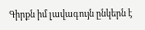Գիրքն իմ լավագույն ընկերն է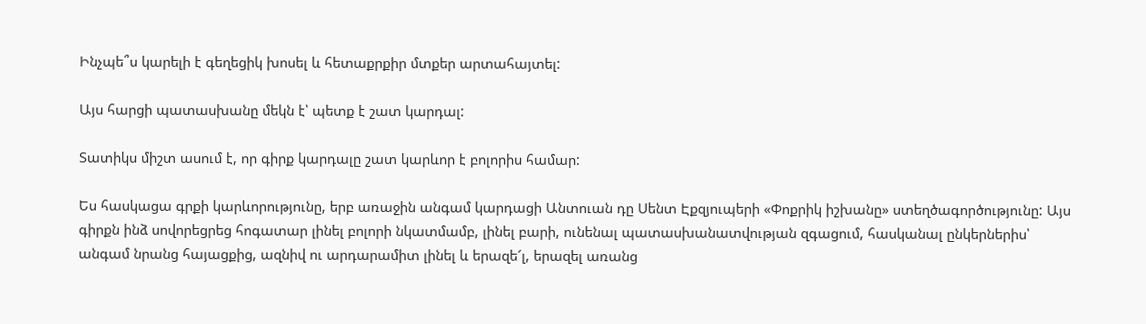Ինչպե՞ս կարելի է գեղեցիկ խոսել և հետաքրքիր մտքեր արտահայտել:

Այս հարցի պատասխանը մեկն է՝ պետք է շատ կարդալ:

Տատիկս միշտ ասում է, որ գիրք կարդալը շատ կարևոր է բոլորիս համար:

Ես հասկացա գրքի կարևորությունը, երբ առաջին անգամ կարդացի Անտուան դը Սենտ Էքզյուպերի «Փոքրիկ իշխանը» ստեղծագործությունը: Այս գիրքն ինձ սովորեցրեց հոգատար լինել բոլորի նկատմամբ, լինել բարի, ունենալ պատասխանատվության զգացում, հասկանալ ընկերներիս՝ անգամ նրանց հայացքից, ազնիվ ու արդարամիտ լինել և երազե՜լ, երազել առանց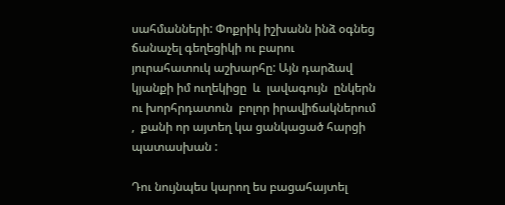սահմանների: Փոքրիկ իշխանն ինձ օգնեց ճանաչել գեղեցիկի ու բարու յուրահատուկ աշխարհը: Այն դարձավ կյանքի իմ ուղեկիցը  և  լավագույն  ընկերն ու խորհրդատուն  բոլոր իրավիճակներում ,  քանի որ այտեղ կա ցանկացած հարցի պատասխան :

Դու նույնպես կարող ես բացահայտել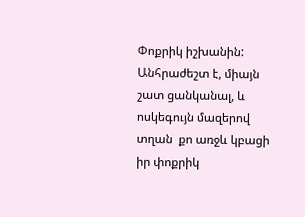Փոքրիկ իշխանին: Անհրաժեշտ է, միայն շատ ցանկանալ, և ոսկեգույն մազերով տղան  քո առջև կբացի իր փոքրիկ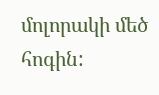մոլորակի մեծ հոգին: